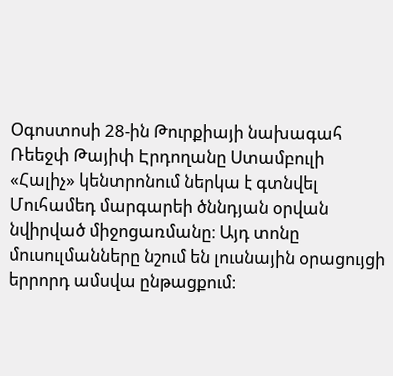Օգոստոսի 28-ին Թուրքիայի նախագահ Ռեեջփ Թայիփ Էրդողանը Ստամբուլի «Հալիչ» կենտրոնում ներկա է գտնվել Մուհամեդ մարգարեի ծննդյան օրվան նվիրված միջոցառմանը։ Այդ տոնը մուսուլմանները նշում են լուսնային օրացույցի երրորդ ամսվա ընթացքում։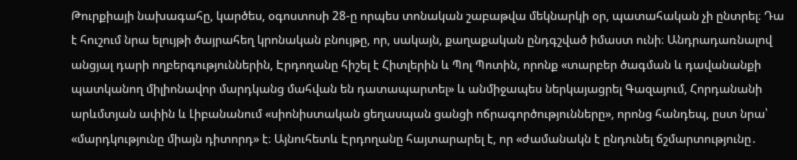Թուրքիայի նախագահը, կարծես, օգոստոսի 28-ը որպես տոնական շաբաթվա մեկնարկի օր, պատահական չի ընտրել։ Դա է հուշում նրա ելույթի ծայրահեղ կրոնական բնույթը, որ, սակայն, քաղաքական ընդգշված իմաստ ունի։ Անդրադառնալով անցյալ դարի ողբերգություններին, Էրդողանը հիշել է Հիտլերին և Պոլ Պոտին, որոնք «տարբեր ծագման և դավանանքի պատկանող միլիոնավոր մարդկանց մահվան են դատապարտել» և անմիջապես ներկայացրել Գազայում, Հորդանանի արևմտյան ափին և Լիբանանում «սիոնիստական ցեղասպան ցանցի ոճրագործությունները», որոնց հանդեպ, ըստ նրա՝ «մարդկությունը միայն դիտորդ» է։ Այնուհետև Էրդողանը հայտարարել է, որ «ժամանակն է ընդունել ճշմարտությունը․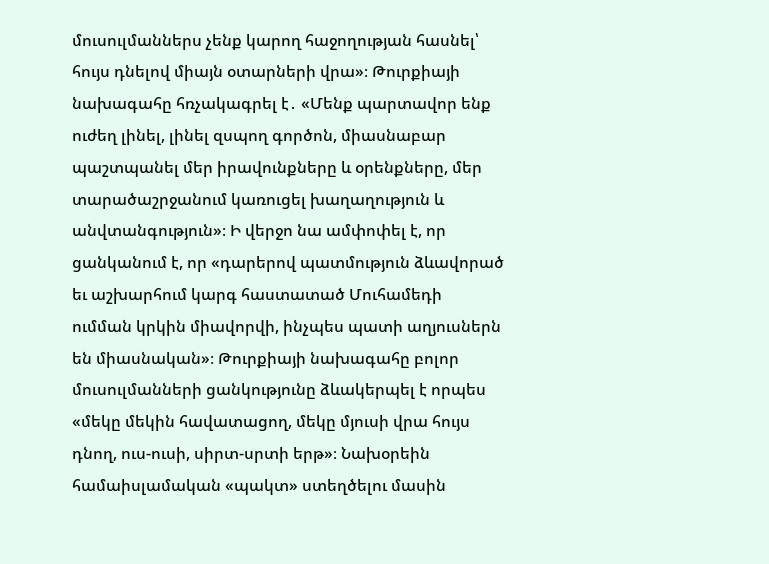մուսուլմաններս չենք կարող հաջողության հասնել՝ հույս դնելով միայն օտարների վրա»։ Թուրքիայի նախագահը հռչակագրել է․ «Մենք պարտավոր ենք ուժեղ լինել, լինել զսպող գործոն, միասնաբար պաշտպանել մեր իրավունքները և օրենքները, մեր տարածաշրջանում կառուցել խաղաղություն և անվտանգություն»։ Ի վերջո նա ամփոփել է, որ ցանկանում է, որ «դարերով պատմություն ձևավորած եւ աշխարհում կարգ հաստատած Մուհամեդի ումման կրկին միավորվի, ինչպես պատի աղյուսներն են միասնական»։ Թուրքիայի նախագահը բոլոր մուսուլմանների ցանկությունը ձևակերպել է որպես «մեկը մեկին հավատացող, մեկը մյուսի վրա հույս դնող, ուս-ուսի, սիրտ-սրտի երթ»։ Նախօրեին համաիսլամական «պակտ» ստեղծելու մասին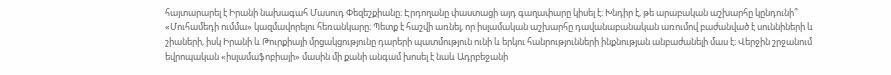հայտարարել է Իրանի նախագահ Մասուդ Փեզեշքիանը։ Էրդողանը փաստացի այդ գաղափարը կիսել է։ Խնդիր է, թե արաբական աշխարհը կընդունի՞ «Մուհամեդի ումմա» կազմավորելու հեռանկարը։ Պետք է հաշվի առնել, որ իսլամական աշխարհը դավանաբանական առումով բաժանված է սուննիների և շիաների, իսկ Իրանի և Թուրքիայի մրցակցությունը դարերի պատմություն ունի և երկու հանրությունների ինքնության անբաժանելի մաս է։ Վերջին շրջանում եվրոպական «իսլամաֆոբիայի» մասին մի քանի անգամ խոսել է նաև Ադրբեջանի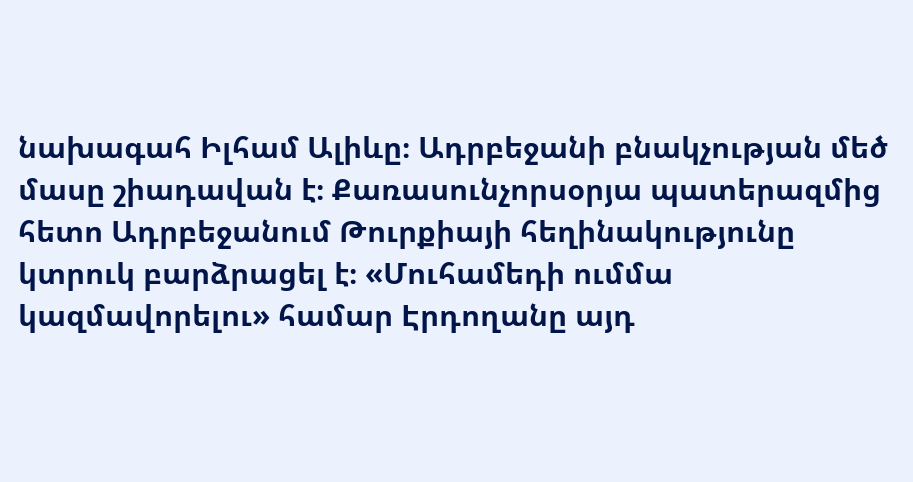նախագահ Իլհամ Ալիևը։ Ադրբեջանի բնակչության մեծ մասը շիադավան է։ Քառասունչորսօրյա պատերազմից հետո Ադրբեջանում Թուրքիայի հեղինակությունը կտրուկ բարձրացել է։ «Մուհամեդի ումմա կազմավորելու» համար Էրդողանը այդ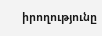իրողությունը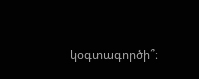կօգտագործի՞։